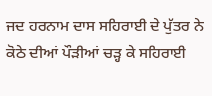ਜਦ ਹਰਨਾਮ ਦਾਸ ਸਹਿਰਾਈ ਦੇ ਪੁੱਤਰ ਨੇ ਕੋਠੇ ਦੀਆਂ ਪੌੜੀਆਂ ਚੜ੍ਹ ਕੇ ਸਹਿਰਾਈ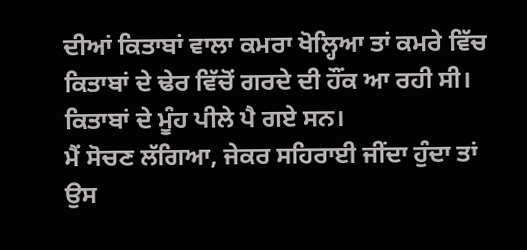ਦੀਆਂ ਕਿਤਾਬਾਂ ਵਾਲਾ ਕਮਰਾ ਖੋਲ੍ਹਿਆ ਤਾਂ ਕਮਰੇ ਵਿੱਚ ਕਿਤਾਬਾਂ ਦੇ ਢੇਰ ਵਿੱਚੋਂ ਗਰਦੇ ਦੀ ਹੌਂਕ ਆ ਰਹੀ ਸੀ। ਕਿਤਾਬਾਂ ਦੇ ਮੂੰਹ ਪੀਲੇ ਪੈ ਗਏ ਸਨ।
ਮੈਂ ਸੋਚਣ ਲੱਗਿਆ, ਜੇਕਰ ਸਹਿਰਾਈ ਜੀਂਦਾ ਹੁੰਦਾ ਤਾਂ ਉਸ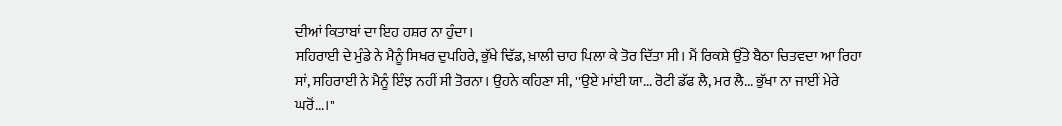ਦੀਆਂ ਕਿਤਾਬਾਂ ਦਾ ਇਹ ਹਸ਼ਰ ਨਾ ਹੁੰਦਾ।
ਸਹਿਰਾਈ ਦੇ ਮੁੰਡੇ ਨੇ ਮੈਨੂੰ ਸਿਖਰ ਦੁਪਹਿਰੇ, ਭੁੱਖੇ ਢਿੱਡ, ਖ਼ਾਲੀ ਚਾਹ ਪਿਲਾ ਕੇ ਤੋਰ ਦਿੱਤਾ ਸੀ। ਮੈਂ ਰਿਕਸ਼ੇ ਉੱਤੇ ਬੈਠਾ ਚਿਤਵਦਾ ਆ ਰਿਹਾ ਸਾਂ, ਸਹਿਰਾਈ ਨੇ ਮੈਨੂੰ ਇੰਝ ਨਹੀਂ ਸੀ ਤੋਰਨਾ। ਉਹਨੇ ਕਹਿਣਾ ਸੀ, ''ਉਏ ਮਾਂਈ ਯਾ... ਰੋਟੀ ਡੱਫ ਲੈ, ਮਰ ਲੈ... ਭੁੱਖਾ ਨਾ ਜਾਈਂ ਮੇਰੇ ਘਰੋਂ...।''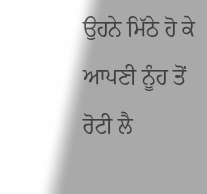ਉਹਨੇ ਮਿੱਠੇ ਹੋ ਕੇ ਆਪਣੀ ਨੂੰਹ ਤੋਂ ਰੋਟੀ ਲੈ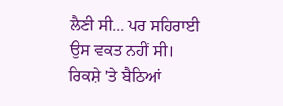ਲੈਣੀ ਸੀ... ਪਰ ਸਹਿਰਾਈ ਉਸ ਵਕਤ ਨਹੀਂ ਸੀ। ਰਿਕਸ਼ੇ 'ਤੇ ਬੈਠਿਆਂ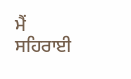ਮੈਂ ਸਹਿਰਾਈ